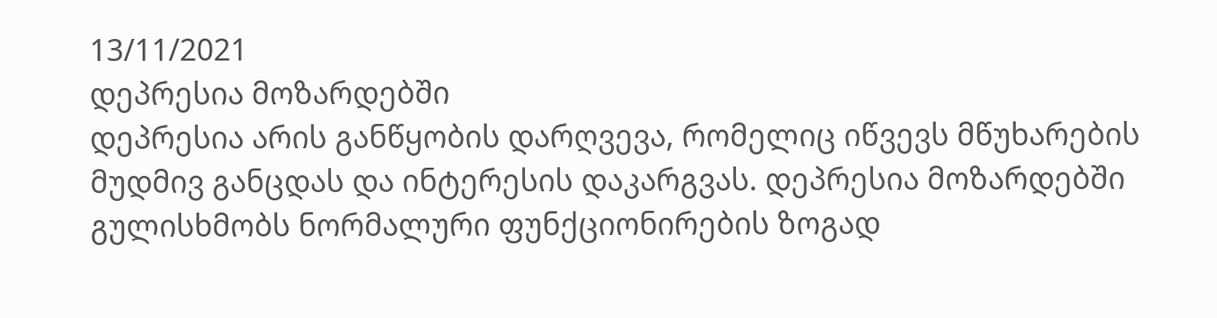13/11/2021
დეპრესია მოზარდებში
დეპრესია არის განწყობის დარღვევა, რომელიც იწვევს მწუხარების მუდმივ განცდას და ინტერესის დაკარგვას. დეპრესია მოზარდებში გულისხმობს ნორმალური ფუნქციონირების ზოგად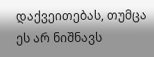დაქვეითებას, თუმცა ეს არ ნიშნავს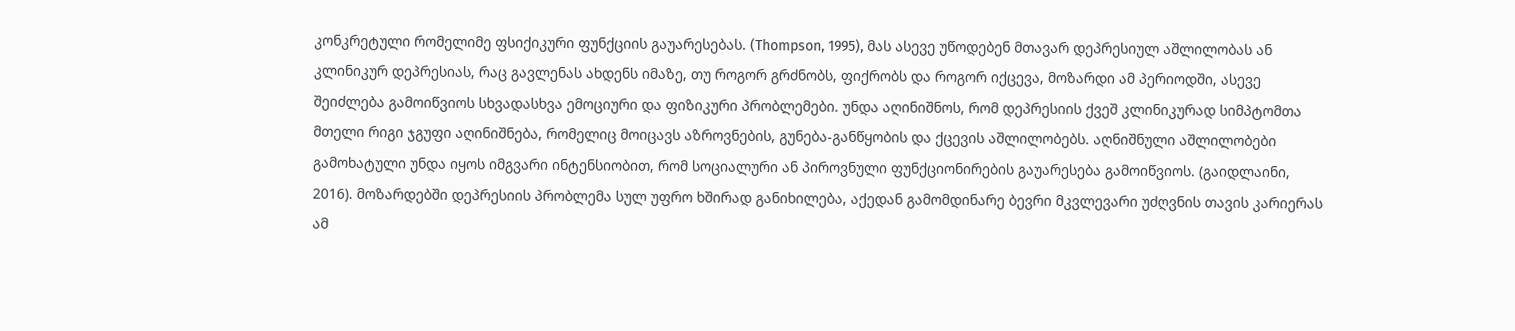კონკრეტული რომელიმე ფსიქიკური ფუნქციის გაუარესებას. (Thompson, 1995), მას ასევე უწოდებენ მთავარ დეპრესიულ აშლილობას ან კლინიკურ დეპრესიას, რაც გავლენას ახდენს იმაზე, თუ როგორ გრძნობს, ფიქრობს და როგორ იქცევა, მოზარდი ამ პერიოდში, ასევე შეიძლება გამოიწვიოს სხვადასხვა ემოციური და ფიზიკური პრობლემები. უნდა აღინიშნოს, რომ დეპრესიის ქვეშ კლინიკურად სიმპტომთა მთელი რიგი ჯგუფი აღინიშნება, რომელიც მოიცავს აზროვნების, გუნება-განწყობის და ქცევის აშლილობებს. აღნიშნული აშლილობები გამოხატული უნდა იყოს იმგვარი ინტენსიობით, რომ სოციალური ან პიროვნული ფუნქციონირების გაუარესება გამოიწვიოს. (გაიდლაინი, 2016). მოზარდებში დეპრესიის პრობლემა სულ უფრო ხშირად განიხილება, აქედან გამომდინარე ბევრი მკვლევარი უძღვნის თავის კარიერას ამ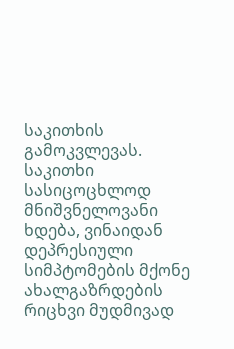საკითხის გამოკვლევას. საკითხი სასიცოცხლოდ მნიშვნელოვანი ხდება, ვინაიდან დეპრესიული სიმპტომების მქონე ახალგაზრდების რიცხვი მუდმივად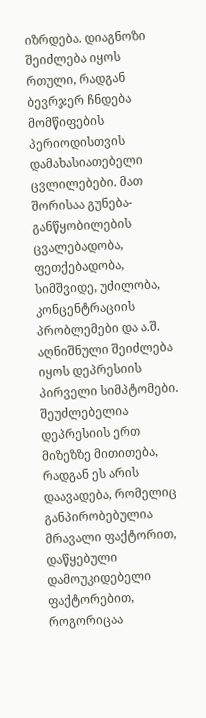იზრდება. დიაგნოზი შეიძლება იყოს რთული, რადგან ბევრჯერ ჩნდება მომწიფების პერიოდისთვის დამახასიათებელი ცვლილებები. მათ შორისაა გუნება-განწყობილების ცვალებადობა, ფეთქებადობა, სიმშვიდე, უძილობა, კონცენტრაციის პრობლემები და ა.შ. აღნიშნული შეიძლება იყოს დეპრესიის პირველი სიმპტომები. შეუძლებელია დეპრესიის ერთ მიზეზზე მითითება, რადგან ეს არის დაავადება, რომელიც განპირობებულია მრავალი ფაქტორით, დაწყებული დამოუკიდებელი ფაქტორებით, როგორიცაა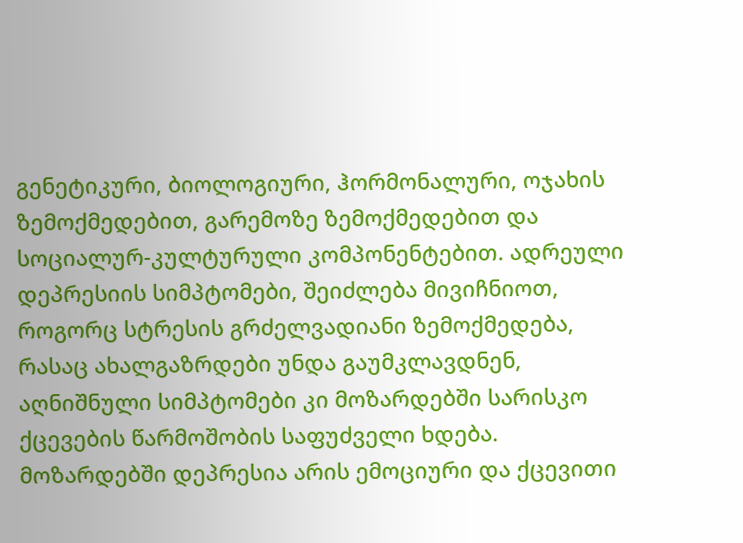გენეტიკური, ბიოლოგიური, ჰორმონალური, ოჯახის ზემოქმედებით, გარემოზე ზემოქმედებით და სოციალურ-კულტურული კომპონენტებით. ადრეული დეპრესიის სიმპტომები, შეიძლება მივიჩნიოთ, როგორც სტრესის გრძელვადიანი ზემოქმედება, რასაც ახალგაზრდები უნდა გაუმკლავდნენ, აღნიშნული სიმპტომები კი მოზარდებში სარისკო ქცევების წარმოშობის საფუძველი ხდება. მოზარდებში დეპრესია არის ემოციური და ქცევითი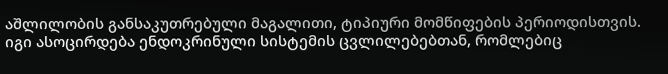აშლილობის განსაკუთრებული მაგალითი, ტიპიური მომწიფების პერიოდისთვის. იგი ასოცირდება ენდოკრინული სისტემის ცვლილებებთან, რომლებიც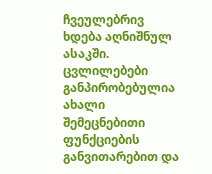ჩვეულებრივ ხდება აღნიშნულ ასაკში. ცვლილებები განპირობებულია ახალი შემეცნებითი ფუნქციების განვითარებით და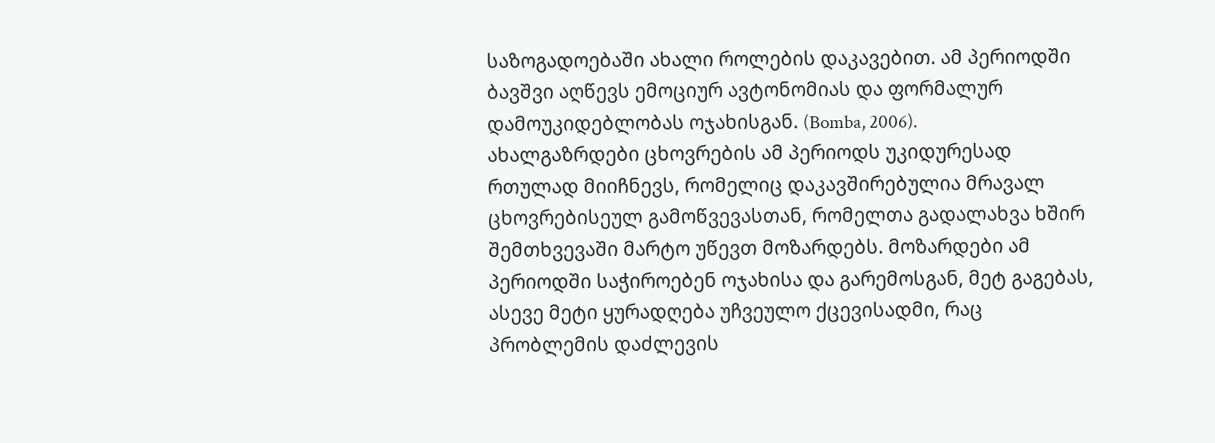საზოგადოებაში ახალი როლების დაკავებით. ამ პერიოდში ბავშვი აღწევს ემოციურ ავტონომიას და ფორმალურ დამოუკიდებლობას ოჯახისგან. (Bomba, 2006).
ახალგაზრდები ცხოვრების ამ პერიოდს უკიდურესად რთულად მიიჩნევს, რომელიც დაკავშირებულია მრავალ ცხოვრებისეულ გამოწვევასთან, რომელთა გადალახვა ხშირ შემთხვევაში მარტო უწევთ მოზარდებს. მოზარდები ამ პერიოდში საჭიროებენ ოჯახისა და გარემოსგან, მეტ გაგებას, ასევე მეტი ყურადღება უჩვეულო ქცევისადმი, რაც პრობლემის დაძლევის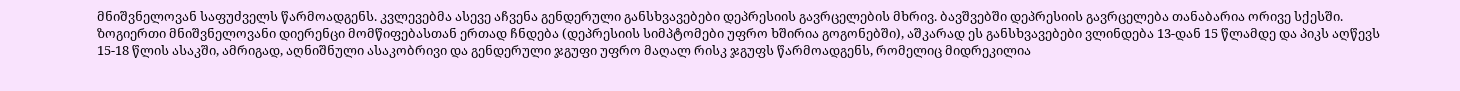მნიშვნელოვან საფუძველს წარმოადგენს. კვლევებმა ასევე აჩვენა გენდერული განსხვავებები დეპრესიის გავრცელების მხრივ. ბავშვებში დეპრესიის გავრცელება თანაბარია ორივე სქესში. ზოგიერთი მნიშვნელოვანი დიერენცი მომწიფებასთან ერთად ჩნდება (დეპრესიის სიმპტომები უფრო ხშირია გოგონებში), აშკარად ეს განსხვავებები ვლინდება 13-დან 15 წლამდე და პიკს აღწევს 15-18 წლის ასაკში, ამრიგად, აღნიშნული ასაკობრივი და გენდერული ჯგუფი უფრო მაღალ რისკ ჯგუფს წარმოადგენს, რომელიც მიდრეკილია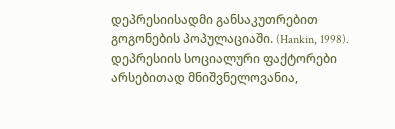დეპრესიისადმი განსაკუთრებით გოგონების პოპულაციაში. (Hankin, 1998). დეპრესიის სოციალური ფაქტორები არსებითად მნიშვნელოვანია,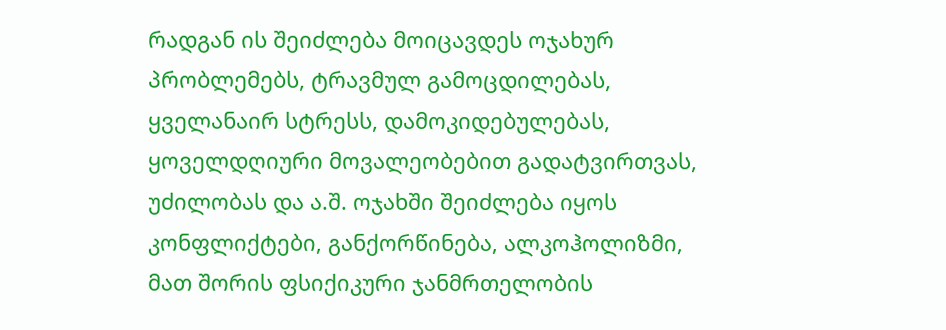რადგან ის შეიძლება მოიცავდეს ოჯახურ პრობლემებს, ტრავმულ გამოცდილებას, ყველანაირ სტრესს, დამოკიდებულებას, ყოველდღიური მოვალეობებით გადატვირთვას, უძილობას და ა.შ. ოჯახში შეიძლება იყოს კონფლიქტები, განქორწინება, ალკოჰოლიზმი, მათ შორის ფსიქიკური ჯანმრთელობის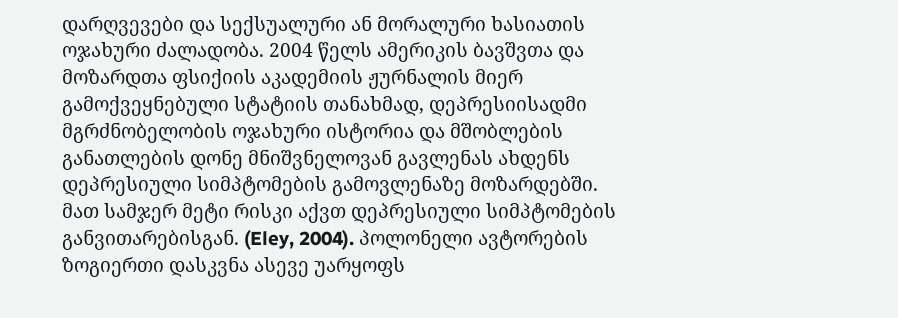დარღვევები და სექსუალური ან მორალური ხასიათის ოჯახური ძალადობა. 2004 წელს ამერიკის ბავშვთა და მოზარდთა ფსიქიის აკადემიის ჟურნალის მიერ გამოქვეყნებული სტატიის თანახმად, დეპრესიისადმი მგრძნობელობის ოჯახური ისტორია და მშობლების განათლების დონე მნიშვნელოვან გავლენას ახდენს დეპრესიული სიმპტომების გამოვლენაზე მოზარდებში. მათ სამჯერ მეტი რისკი აქვთ დეპრესიული სიმპტომების განვითარებისგან. (Eley, 2004). პოლონელი ავტორების ზოგიერთი დასკვნა ასევე უარყოფს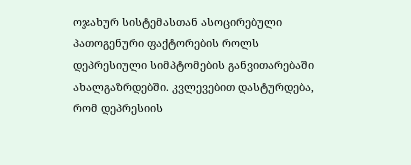ოჯახურ სისტემასთან ასოცირებული პათოგენური ფაქტორების როლს დეპრესიული სიმპტომების განვითარებაში ახალგაზრდებში. კვლევებით დასტურდება, რომ დეპრესიის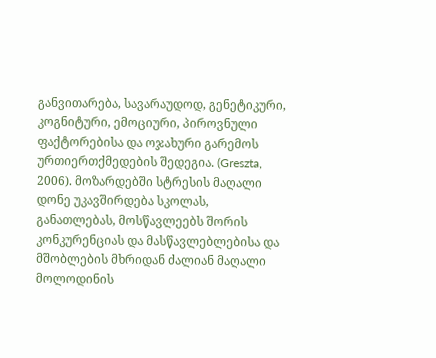განვითარება, სავარაუდოდ, გენეტიკური, კოგნიტური, ემოციური, პიროვნული ფაქტორებისა და ოჯახური გარემოს ურთიერთქმედების შედეგია. (Greszta, 2006). მოზარდებში სტრესის მაღალი დონე უკავშირდება სკოლას, განათლებას, მოსწავლეებს შორის კონკურენციას და მასწავლებლებისა და მშობლების მხრიდან ძალიან მაღალი მოლოდინის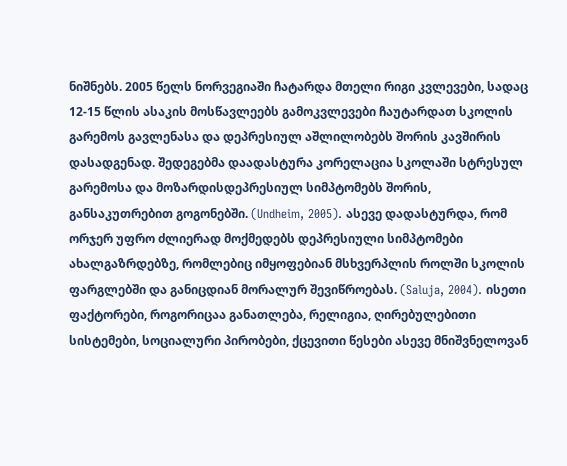ნიშნებს. 2005 წელს ნორვეგიაში ჩატარდა მთელი რიგი კვლევები, სადაც 12-15 წლის ასაკის მოსწავლეებს გამოკვლევები ჩაუტარდათ სკოლის გარემოს გავლენასა და დეპრესიულ აშლილობებს შორის კავშირის დასადგენად. შედეგებმა დაადასტურა კორელაცია სკოლაში სტრესულ გარემოსა და მოზარდისდეპრესიულ სიმპტომებს შორის, განსაკუთრებით გოგონებში. (Undheim, 2005). ასევე დადასტურდა, რომ ორჯერ უფრო ძლიერად მოქმედებს დეპრესიული სიმპტომები ახალგაზრდებზე, რომლებიც იმყოფებიან მსხვერპლის როლში სკოლის ფარგლებში და განიცდიან მორალურ შევიწროებას. (Saluja, 2004). ისეთი ფაქტორები, როგორიცაა განათლება, რელიგია, ღირებულებითი სისტემები, სოციალური პირობები, ქცევითი წესები ასევე მნიშვნელოვან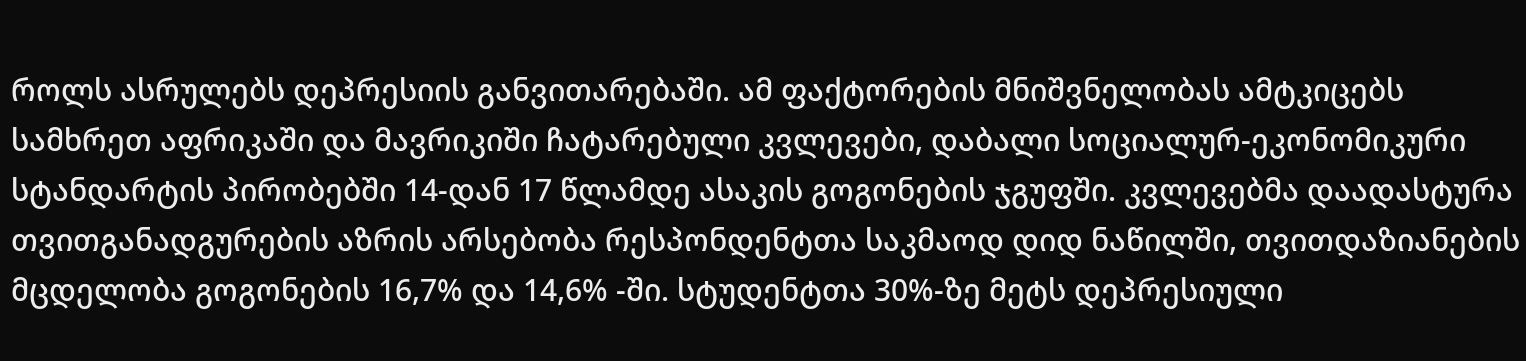როლს ასრულებს დეპრესიის განვითარებაში. ამ ფაქტორების მნიშვნელობას ამტკიცებს სამხრეთ აფრიკაში და მავრიკიში ჩატარებული კვლევები, დაბალი სოციალურ-ეკონომიკური სტანდარტის პირობებში 14-დან 17 წლამდე ასაკის გოგონების ჯგუფში. კვლევებმა დაადასტურა თვითგანადგურების აზრის არსებობა რესპონდენტთა საკმაოდ დიდ ნაწილში, თვითდაზიანების მცდელობა გოგონების 16,7% და 14,6% -ში. სტუდენტთა 30%-ზე მეტს დეპრესიული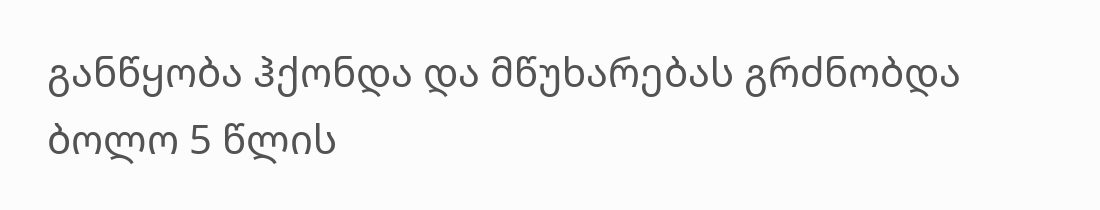განწყობა ჰქონდა და მწუხარებას გრძნობდა ბოლო 5 წლის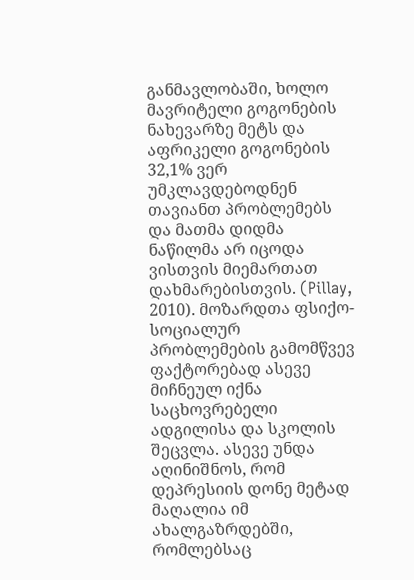განმავლობაში, ხოლო მავრიტელი გოგონების ნახევარზე მეტს და აფრიკელი გოგონების 32,1% ვერ უმკლავდებოდნენ თავიანთ პრობლემებს და მათმა დიდმა ნაწილმა არ იცოდა ვისთვის მიემართათ დახმარებისთვის. (Pillay, 2010). მოზარდთა ფსიქო-სოციალურ პრობლემების გამომწვევ ფაქტორებად ასევე მიჩნეულ იქნა საცხოვრებელი ადგილისა და სკოლის შეცვლა. ასევე უნდა აღინიშნოს, რომ დეპრესიის დონე მეტად მაღალია იმ ახალგაზრდებში, რომლებსაც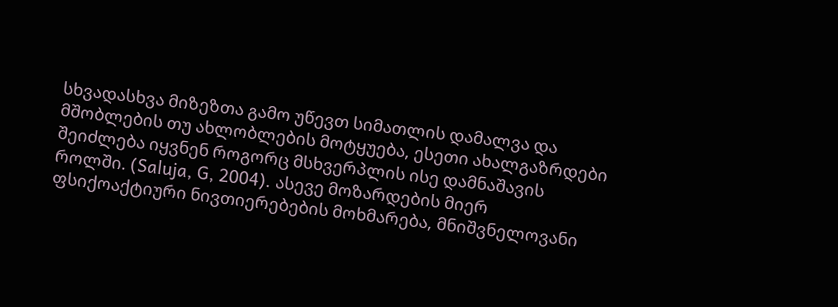სხვადასხვა მიზეზთა გამო უწევთ სიმათლის დამალვა და მშობლების თუ ახლობლების მოტყუება, ესეთი ახალგაზრდები შეიძლება იყვნენ როგორც მსხვერპლის ისე დამნაშავის როლში. (Saluja, G, 2004). ასევე მოზარდების მიერ ფსიქოაქტიური ნივთიერებების მოხმარება, მნიშვნელოვანი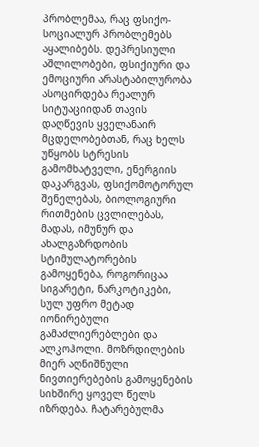პრობლემაა, რაც ფსიქო-სოციალურ პრობლემებს აყალიბებს. დეპრესიული აშლილობები, ფსიქიური და ემოციური არასტაბილურობა ასოცირდება რეალურ სიტუაციიდან თავის დაღწევის ყველანაირ მცდელობებთან, რაც ხელს უწყობს სტრესის გამომხატველი, ენერგიის დაკარგვას, ფსიქომოტორულ შენელებას, ბიოლოგიური რითმების ცვლილებას, მადას, იმუნურ და ახალგაზრდობის სტიმულატორების გამოყენება, როგორიცაა სიგარეტი, ნარკოტიკები, სულ უფრო მეტად იონირებული გამაძლიერებლები და ალკოჰოლი. მოზრდილების მიერ აღნიშნული ნივთიერებების გამოყენების სიხშირე ყოველ წელს იზრდება. ჩატარებულმა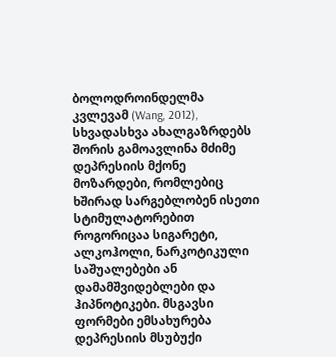ბოლოდროინდელმა კვლევამ (Wang, 2012), სხვადასხვა ახალგაზრდებს შორის გამოავლინა მძიმე დეპრესიის მქონე მოზარდები, რომლებიც ხშირად სარგებლობენ ისეთი სტიმულატორებით როგორიცაა სიგარეტი, ალკოჰოლი, ნარკოტიკული საშუალებები ან დამამშვიდებლები და ჰიპნოტიკები. მსგავსი ფორმები ემსახურება დეპრესიის მსუბუქი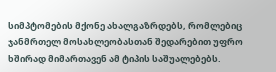სიმპტომების მქონე ახალგაზრდებს, რომლებიც ჯანმრთელ მოსახლეობასთან შედარებით უფრო ხშირად მიმართავენ ამ ტიპის საშუალებებს.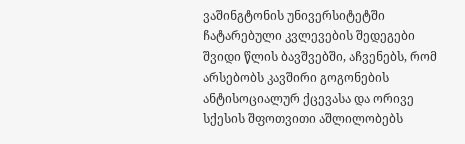ვაშინგტონის უნივერსიტეტში ჩატარებული კვლევების შედეგები შვიდი წლის ბავშვებში, აჩვენებს, რომ არსებობს კავშირი გოგონების ანტისოციალურ ქცევასა და ორივე სქესის შფოთვითი აშლილობებს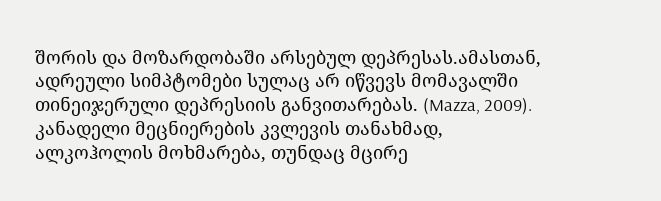შორის და მოზარდობაში არსებულ დეპრესას.ამასთან, ადრეული სიმპტომები სულაც არ იწვევს მომავალში თინეიჯერული დეპრესიის განვითარებას. (Mazza, 2009). კანადელი მეცნიერების კვლევის თანახმად, ალკოჰოლის მოხმარება, თუნდაც მცირე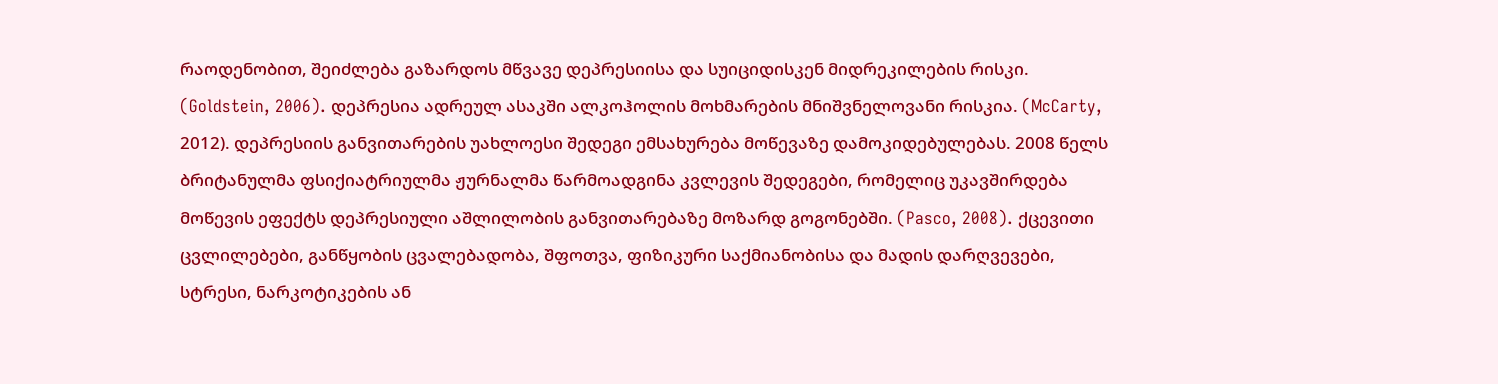რაოდენობით, შეიძლება გაზარდოს მწვავე დეპრესიისა და სუიციდისკენ მიდრეკილების რისკი. (Goldstein, 2006). დეპრესია ადრეულ ასაკში ალკოჰოლის მოხმარების მნიშვნელოვანი რისკია. (McCarty, 2012). დეპრესიის განვითარების უახლოესი შედეგი ემსახურება მოწევაზე დამოკიდებულებას. 2008 წელს ბრიტანულმა ფსიქიატრიულმა ჟურნალმა წარმოადგინა კვლევის შედეგები, რომელიც უკავშირდება მოწევის ეფექტს დეპრესიული აშლილობის განვითარებაზე მოზარდ გოგონებში. (Pasco, 2008). ქცევითი ცვლილებები, განწყობის ცვალებადობა, შფოთვა, ფიზიკური საქმიანობისა და მადის დარღვევები, სტრესი, ნარკოტიკების ან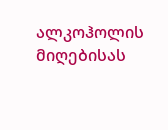ალკოჰოლის მიღებისას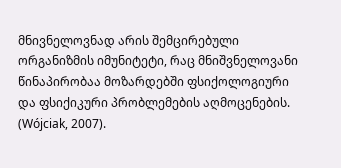მნივნელოვნად არის შემცირებული ორგანიზმის იმუნიტეტი, რაც მნიშვნელოვანი წინაპირობაა მოზარდებში ფსიქოლოგიური და ფსიქიკური პრობლემების აღმოცენების. (Wójciak, 2007).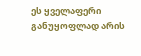ეს ყველაფერი განუყოფლად არის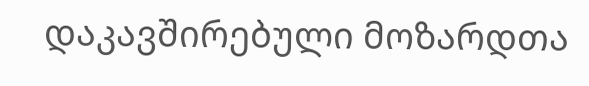დაკავშირებული მოზარდთა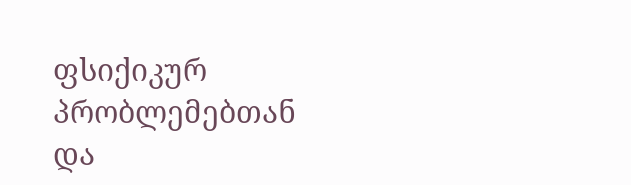ფსიქიკურ პრობლემებთან და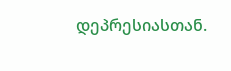დეპრესიასთან.